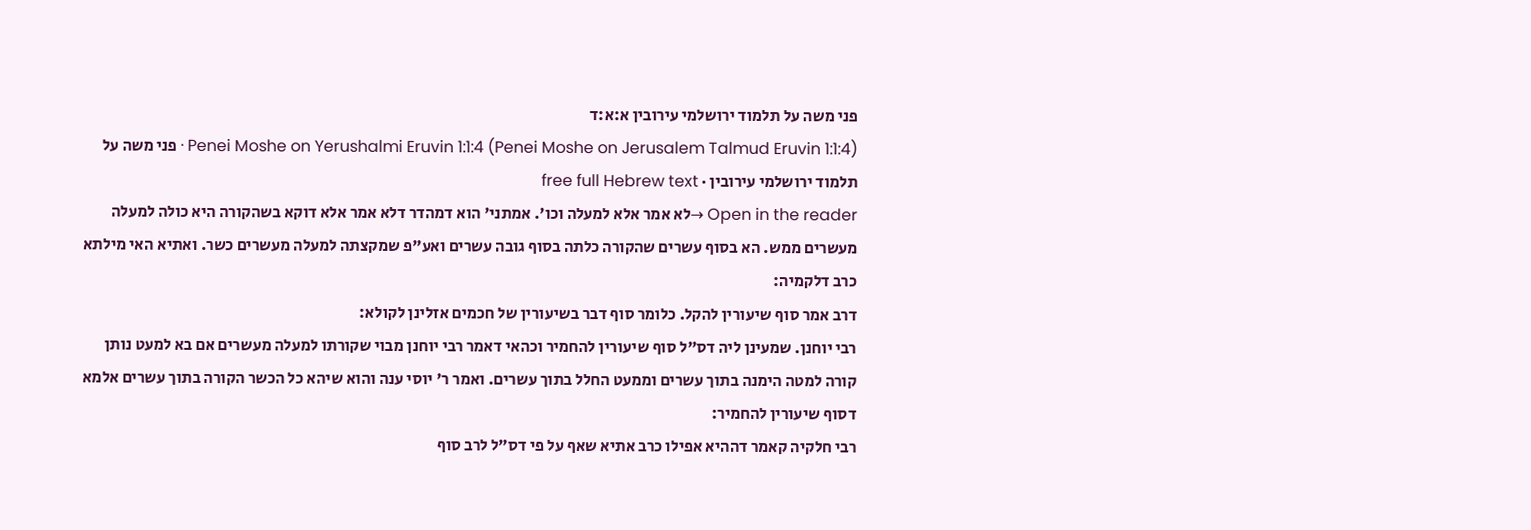פני משה על תלמוד ירושלמי עירובין א:א:ד
Penei Moshe on Yerushalmi Eruvin 1:1:4 (Penei Moshe on Jerusalem Talmud Eruvin 1:1:4) · פני משה על תלמוד ירושלמי עירובין · free full Hebrew text
Open in the reader →לא אמר אלא למעלה וכו'. אמתני' הוא דמהדר דלא אמר אלא דוקא בשהקורה היא כולה למעלה מעשרים ממש. הא בסוף עשרים שהקורה כלתה בסוף גובה עשרים ואע"פ שמקצתה למעלה מעשרים כשר. ואתיא האי מילתא כרב דלקמיה:
דרב אמר סוף שיעורין להקל. כלומר סוף דבר בשיעורין של חכמים אזלינן לקולא:
רבי יוחנן. שמעינן ליה דס"ל סוף שיעורין להחמיר וכהאי דאמר רבי יוחנן מבוי שקורתו למעלה מעשרים אם בא למעט נותן קורה למטה הימנה בתוך עשרים וממעט החלל בתוך עשרים. ואמר ר' יוסי ענה והוא שיהא כל הכשר הקורה בתוך עשרים אלמא דסוף שיעורין להחמיר:
רבי חלקיה קאמר דההיא אפילו כרב אתיא שאף על פי דס"ל לרב סוף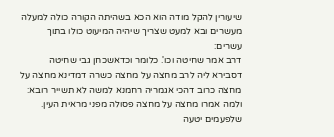שיעורין להקל מודה הוא הכא בשהיתה הקורה כולה למעלה מעשרים ובא למעט שצריך שיהיה המיעוט כולו בתוך עשרים:
דרב אמר שחיטה וכו'. כלומר וכדאשכחן גבי שחיטה דסבירא ליה לרב מחצה על מחצה כשרה דמדינא מחצה על מחצה כרוב דהכי אגמריה רחמנא למשה לא תשייר רובא:
ולמה אמרו מחצה על מחצה פסולה מפני מראית העין. שלפעמים יטעה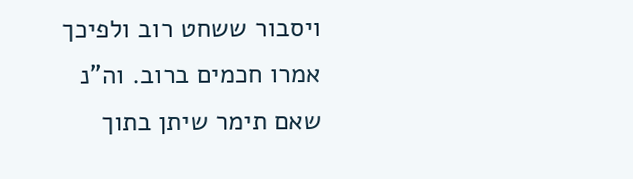ויסבור ששחט רוב ולפיכך אמרו חכמים ברוב. וה"נ שאם תימר שיתן בתוך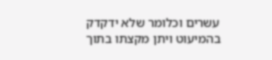עשרים וכלומר שלא ידקדק בהמיעוט ויתן מקצתו בתוך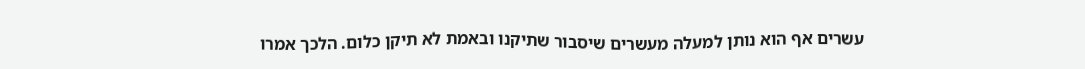עשרים אף הוא נותן למעלה מעשרים שיסבור שתיקנו ובאמת לא תיקן כלום. הלכך אמרו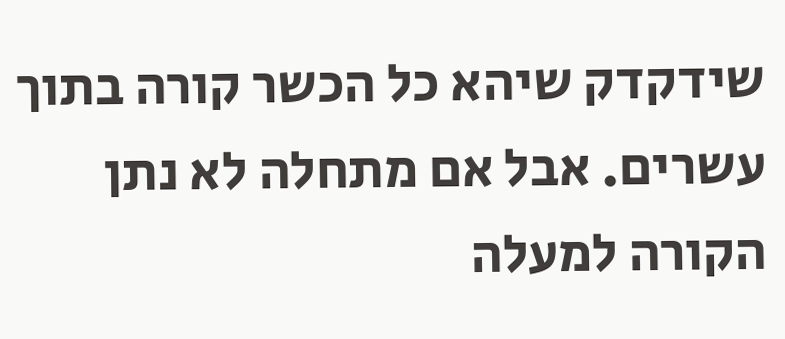שידקדק שיהא כל הכשר קורה בתוך עשרים. אבל אם מתחלה לא נתן הקורה למעלה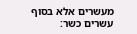מעשרים אלא בסוף עשרים כשר: